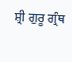ਸ਼੍ਰੀ ਗੁਰੂ ਗ੍ਰੰਥ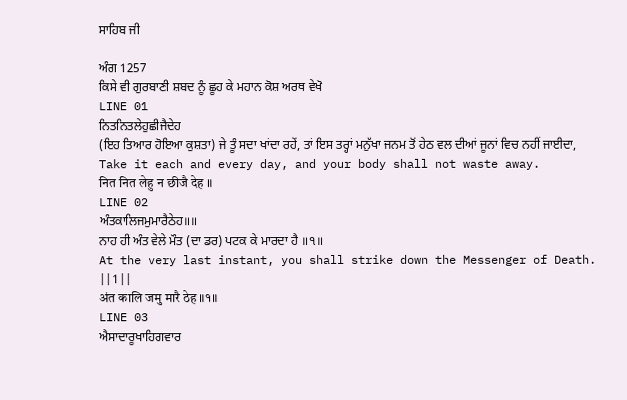ਸਾਹਿਬ ਜੀ

ਅੰਗ 1257
ਕਿਸੇ ਵੀ ਗੁਰਬਾਣੀ ਸ਼ਬਦ ਨੂੰ ਛੂਹ ਕੇ ਮਹਾਨ ਕੋਸ਼ ਅਰਥ ਵੇਖੋ
LINE 01
ਨਿਤਨਿਤਲੇਹੁਛੀਜੈਦੇਹ
(ਇਹ ਤਿਆਰ ਹੋਇਆ ਕੁਸ਼ਤਾ) ਜੇ ਤੂੰ ਸਦਾ ਖਾਂਦਾ ਰਹੇਂ, ਤਾਂ ਇਸ ਤਰ੍ਹਾਂ ਮਨੁੱਖਾ ਜਨਮ ਤੋਂ ਹੇਠ ਵਲ ਦੀਆਂ ਜੂਨਾਂ ਵਿਚ ਨਹੀਂ ਜਾਈਦਾ,
Take it each and every day, and your body shall not waste away.
नित नित लेहु न छीजै देह ॥
LINE 02
ਅੰਤਕਾਲਿਜਮੁਮਾਰੈਠੇਹ॥॥
ਨਾਹ ਹੀ ਅੰਤ ਵੇਲੇ ਮੌਤ (ਦਾ ਡਰ) ਪਟਕ ਕੇ ਮਾਰਦਾ ਹੈ ॥੧॥
At the very last instant, you shall strike down the Messenger of Death. ||1||
अंत कालि जमु मारै ठेह ॥१॥
LINE 03
ਐਸਾਦਾਰੂਖਾਹਿਗਵਾਰ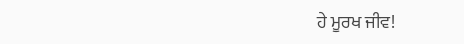ਹੇ ਮੂਰਖ ਜੀਵ!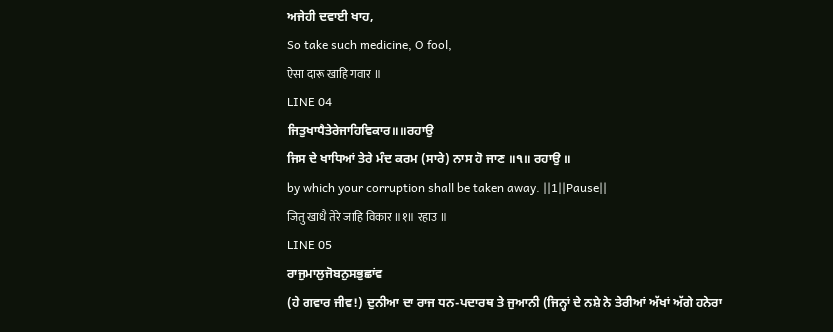ਅਜੇਹੀ ਦਵਾਈ ਖਾਹ,
So take such medicine, O fool,
ऐसा दारू खाहि गवार ॥
LINE 04
ਜਿਤੁਖਾਧੈਤੇਰੇਜਾਹਿਵਿਕਾਰ॥॥ਰਹਾਉ
ਜਿਸ ਦੇ ਖਾਧਿਆਂ ਤੇਰੇ ਮੰਦ ਕਰਮ (ਸਾਰੇ) ਨਾਸ ਹੋ ਜਾਣ ॥੧॥ ਰਹਾਉ ॥
by which your corruption shall be taken away. ||1||Pause||
जितु खाधै तेरे जाहि विकार ॥१॥ रहाउ ॥
LINE 05
ਰਾਜੁਮਾਲੁਜੋਬਨੁਸਭੁਛਾਂਵ
(ਹੇ ਗਵਾਰ ਜੀਵ!) ਦੁਨੀਆ ਦਾ ਰਾਜ ਧਨ-ਪਦਾਰਥ ਤੇ ਜੁਆਨੀ (ਜਿਨ੍ਹਾਂ ਦੇ ਨਸ਼ੇ ਨੇ ਤੇਰੀਆਂ ਅੱਖਾਂ ਅੱਗੇ ਹਨੇਰਾ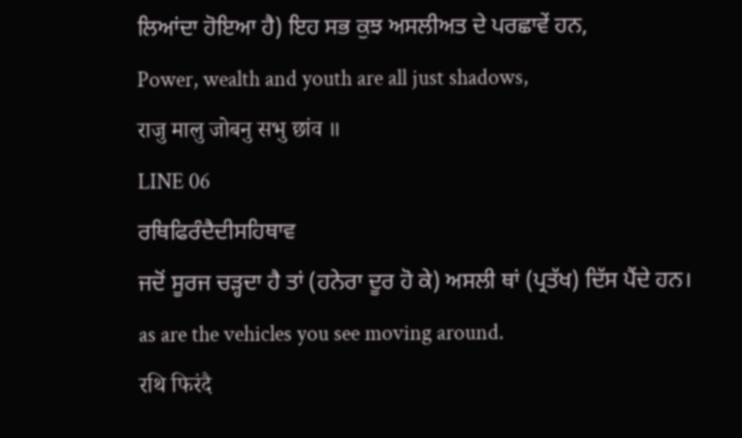ਲਿਆਂਦਾ ਹੋਇਆ ਹੈ) ਇਹ ਸਭ ਕੁਝ ਅਸਲੀਅਤ ਦੇ ਪਰਛਾਵੇਂ ਹਨ,
Power, wealth and youth are all just shadows,
राजु मालु जोबनु सभु छांव ॥
LINE 06
ਰਥਿਫਿਰੰਦੈਦੀਸਹਿਥਾਵ
ਜਦੋਂ ਸੂਰਜ ਚੜ੍ਹਦਾ ਹੈ ਤਾਂ (ਹਨੇਰਾ ਦੂਰ ਹੋ ਕੇ) ਅਸਲੀ ਥਾਂ (ਪ੍ਰਤੱਖ) ਦਿੱਸ ਪੈਂਦੇ ਹਨ।
as are the vehicles you see moving around.
रथि फिरंदै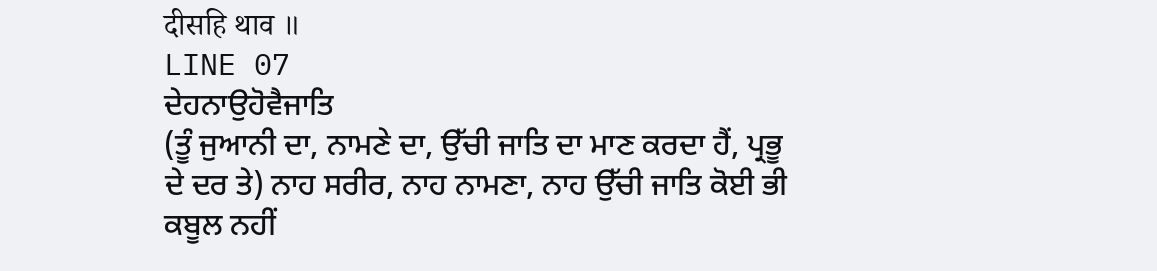दीसहि थाव ॥
LINE 07
ਦੇਹਨਾਉਹੋਵੈਜਾਤਿ
(ਤੂੰ ਜੁਆਨੀ ਦਾ, ਨਾਮਣੇ ਦਾ, ਉੱਚੀ ਜਾਤਿ ਦਾ ਮਾਣ ਕਰਦਾ ਹੈਂ, ਪ੍ਰਭੂ ਦੇ ਦਰ ਤੇ) ਨਾਹ ਸਰੀਰ, ਨਾਹ ਨਾਮਣਾ, ਨਾਹ ਉੱਚੀ ਜਾਤਿ ਕੋਈ ਭੀ ਕਬੂਲ ਨਹੀਂ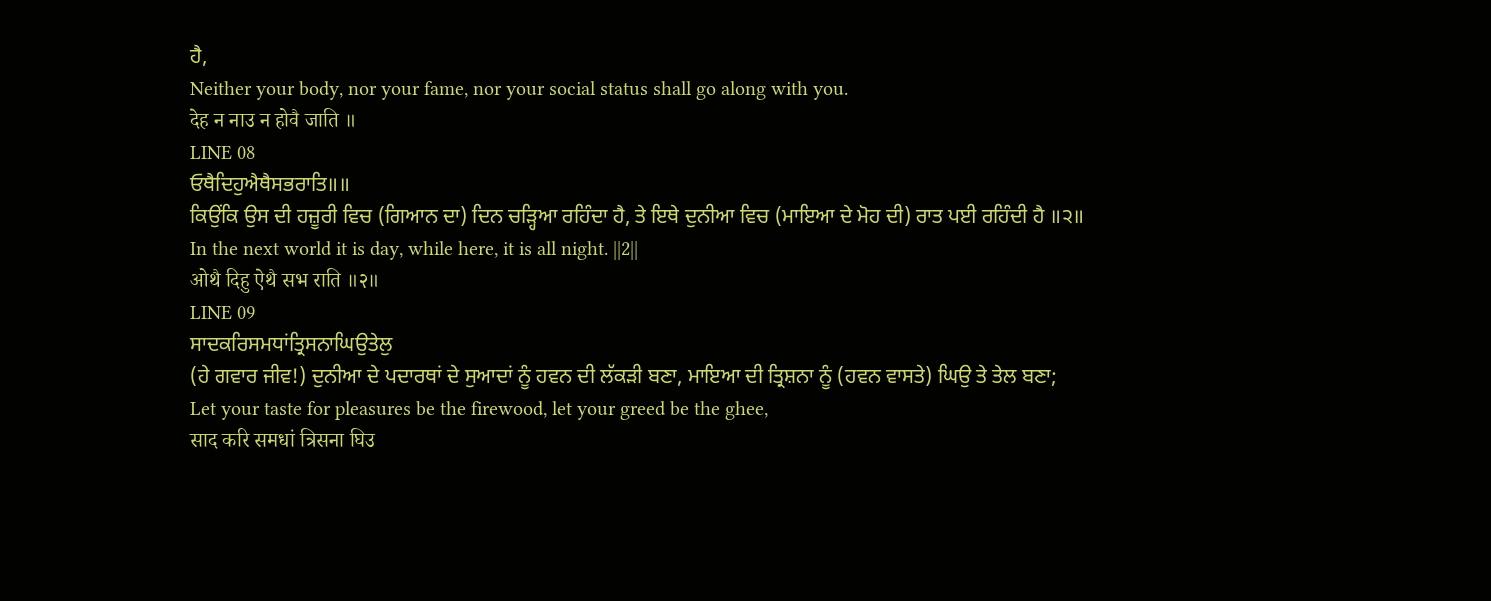ਹੈ,
Neither your body, nor your fame, nor your social status shall go along with you.
देह न नाउ न होवै जाति ॥
LINE 08
ਓਥੈਦਿਹੁਐਥੈਸਭਰਾਤਿ॥॥
ਕਿਉਂਕਿ ਉਸ ਦੀ ਹਜ਼ੂਰੀ ਵਿਚ (ਗਿਆਨ ਦਾ) ਦਿਨ ਚੜ੍ਹਿਆ ਰਹਿੰਦਾ ਹੈ, ਤੇ ਇਥੇ ਦੁਨੀਆ ਵਿਚ (ਮਾਇਆ ਦੇ ਮੋਹ ਦੀ) ਰਾਤ ਪਈ ਰਹਿੰਦੀ ਹੈ ॥੨॥
In the next world it is day, while here, it is all night. ||2||
ओथै दिहु ऐथै सभ राति ॥२॥
LINE 09
ਸਾਦਕਰਿਸਮਧਾਂਤ੍ਰਿਸਨਾਘਿਉਤੇਲੁ
(ਹੇ ਗਵਾਰ ਜੀਵ!) ਦੁਨੀਆ ਦੇ ਪਦਾਰਥਾਂ ਦੇ ਸੁਆਦਾਂ ਨੂੰ ਹਵਨ ਦੀ ਲੱਕੜੀ ਬਣਾ, ਮਾਇਆ ਦੀ ਤ੍ਰਿਸ਼ਨਾ ਨੂੰ (ਹਵਨ ਵਾਸਤੇ) ਘਿਉ ਤੇ ਤੇਲ ਬਣਾ;
Let your taste for pleasures be the firewood, let your greed be the ghee,
साद करि समधां त्रिसना घिउ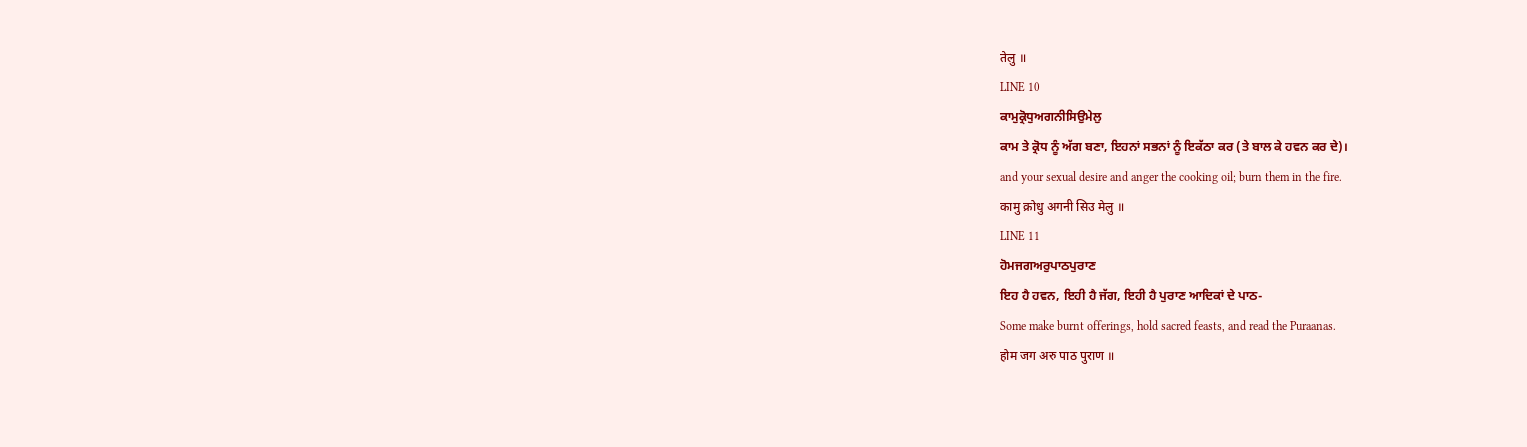तेलु ॥
LINE 10
ਕਾਮੁਕ੍ਰੋਧੁਅਗਨੀਸਿਉਮੇਲੁ
ਕਾਮ ਤੇ ਕ੍ਰੋਧ ਨੂੰ ਅੱਗ ਬਣਾ, ਇਹਨਾਂ ਸਭਨਾਂ ਨੂੰ ਇਕੱਠਾ ਕਰ (ਤੇ ਬਾਲ ਕੇ ਹਵਨ ਕਰ ਦੇ)।
and your sexual desire and anger the cooking oil; burn them in the fire.
कामु क्रोधु अगनी सिउ मेलु ॥
LINE 11
ਹੋਮਜਗਅਰੁਪਾਠਪੁਰਾਣ
ਇਹ ਹੈ ਹਵਨ, ਇਹੀ ਹੈ ਜੱਗ, ਇਹੀ ਹੈ ਪੁਰਾਣ ਆਦਿਕਾਂ ਦੇ ਪਾਠ-
Some make burnt offerings, hold sacred feasts, and read the Puraanas.
होम जग अरु पाठ पुराण ॥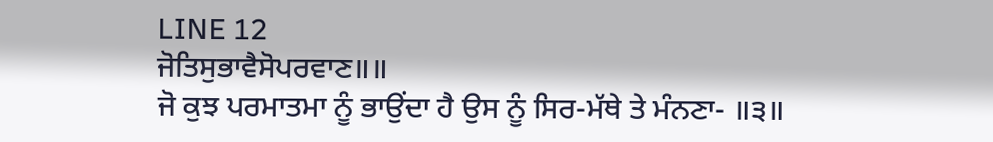LINE 12
ਜੋਤਿਸੁਭਾਵੈਸੋਪਰਵਾਣ॥॥
ਜੋ ਕੁਝ ਪਰਮਾਤਮਾ ਨੂੰ ਭਾਉਂਦਾ ਹੈ ਉਸ ਨੂੰ ਸਿਰ-ਮੱਥੇ ਤੇ ਮੰਨਣਾ- ॥੩॥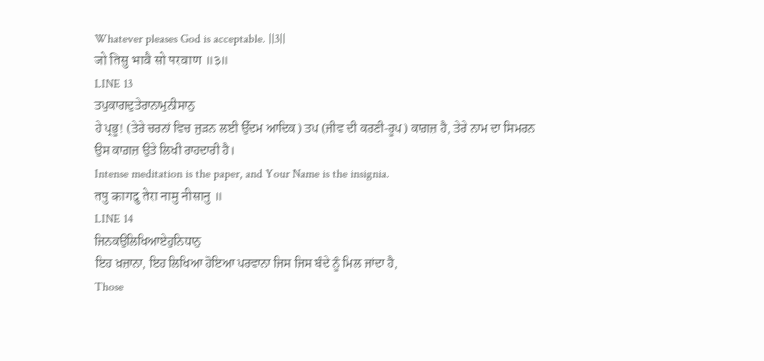Whatever pleases God is acceptable. ||3||
जो तिसु भावै सो परवाण ॥३॥
LINE 13
ਤਪੁਕਾਗਦੁਤੇਰਾਨਾਮੁਨੀਸਾਨੁ
ਹੇ ਪ੍ਰਭੂ! (ਤੇਰੇ ਚਰਨਾਂ ਵਿਚ ਜੁੜਨ ਲਈ ਉੱਦਮ ਆਦਿਕ) ਤਪ (ਜੀਵ ਦੀ ਕਰਣੀ-ਰੂਪ) ਕਾਗ਼ਜ਼ ਹੈ, ਤੇਰੇ ਨਾਮ ਦਾ ਸਿਮਰਨ ਉਸ ਕਾਗ਼ਜ਼ ਉਤੇ ਲਿਖੀ ਰਾਹਦਾਰੀ ਹੈ।
Intense meditation is the paper, and Your Name is the insignia.
तपु कागदु तेरा नामु नीसानु ॥
LINE 14
ਜਿਨਕਉਲਿਖਿਆਏਹੁਨਿਧਾਨੁ
ਇਹ ਖ਼ਜ਼ਾਨਾ, ਇਹ ਲਿਖਿਆ ਹੋਇਆ ਪਰਵਾਨਾ ਜਿਸ ਜਿਸ ਬੰਦੇ ਨੂੰ ਮਿਲ ਜਾਂਦਾ ਹੈ,
Those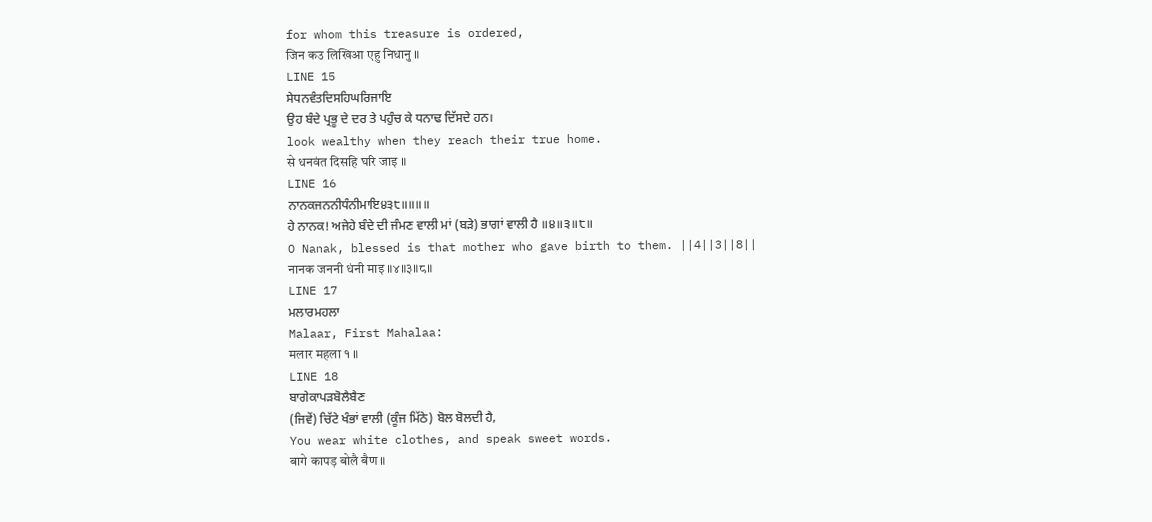for whom this treasure is ordered,
जिन कउ लिखिआ एहु निधानु ॥
LINE 15
ਸੇਧਨਵੰਤਦਿਸਹਿਘਰਿਜਾਇ
ਉਹ ਬੰਦੇ ਪ੍ਰਭੂ ਦੇ ਦਰ ਤੇ ਪਹੁੰਚ ਕੇ ਧਨਾਢ ਦਿੱਸਦੇ ਹਨ।
look wealthy when they reach their true home.
से धनवंत दिसहि घरि जाइ ॥
LINE 16
ਨਾਨਕਜਨਨੀਧੰਨੀਮਾਇ੪੩੮॥॥॥॥
ਹੇ ਨਾਨਕ! ਅਜੇਹੇ ਬੰਦੇ ਦੀ ਜੰਮਣ ਵਾਲੀ ਮਾਂ (ਬੜੇ) ਭਾਗਾਂ ਵਾਲੀ ਹੈ ॥੪॥੩॥੮॥
O Nanak, blessed is that mother who gave birth to them. ||4||3||8||
नानक जननी धंनी माइ ॥४॥३॥८॥
LINE 17
ਮਲਾਰਮਹਲਾ
Malaar, First Mahalaa:
मलार महला १ ॥
LINE 18
ਬਾਗੇਕਾਪੜਬੋਲੈਬੈਣ
(ਜਿਵੇਂ) ਚਿੱਟੇ ਖੰਭਾਂ ਵਾਲੀ (ਕੂੰਜ ਮਿੱਠੇ) ਬੋਲ ਬੋਲਦੀ ਹੈ,
You wear white clothes, and speak sweet words.
बागे कापड़ बोलै बैण ॥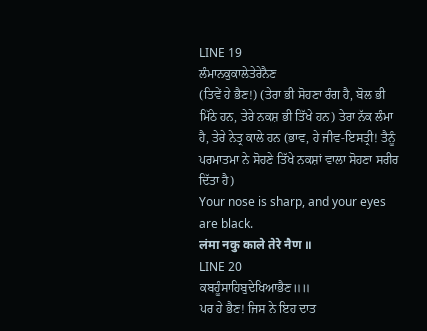LINE 19
ਲੰਮਾਨਕੁਕਾਲੇਤੇਰੇਨੈਣ
(ਤਿਵੇਂ ਹੇ ਭੈਣ!) (ਤੇਰਾ ਭੀ ਸੋਹਣਾ ਰੰਗ ਹੈ, ਬੋਲ ਭੀ ਮਿੱਠੇ ਹਨ, ਤੇਰੇ ਨਕਸ਼ ਭੀ ਤਿੱਖੇ ਹਨ) ਤੇਰਾ ਨੱਕ ਲੰਮਾ ਹੈ, ਤੇਰੇ ਨੇਤ੍ਰ ਕਾਲੇ ਹਨ (ਭਾਵ, ਹੇ ਜੀਵ-ਇਸਤ੍ਰੀ! ਤੈਨੂੰ ਪਰਮਾਤਮਾ ਨੇ ਸੋਹਣੇ ਤਿੱਖੇ ਨਕਸ਼ਾਂ ਵਾਲਾ ਸੋਹਣਾ ਸਰੀਰ ਦਿੱਤਾ ਹੈ)
Your nose is sharp, and your eyes are black.
लंमा नकु काले तेरे नैण ॥
LINE 20
ਕਬਹੂੰਸਾਹਿਬੁਦੇਖਿਆਭੈਣ॥॥
ਪਰ ਹੇ ਭੈਣ! ਜਿਸ ਨੇ ਇਹ ਦਾਤ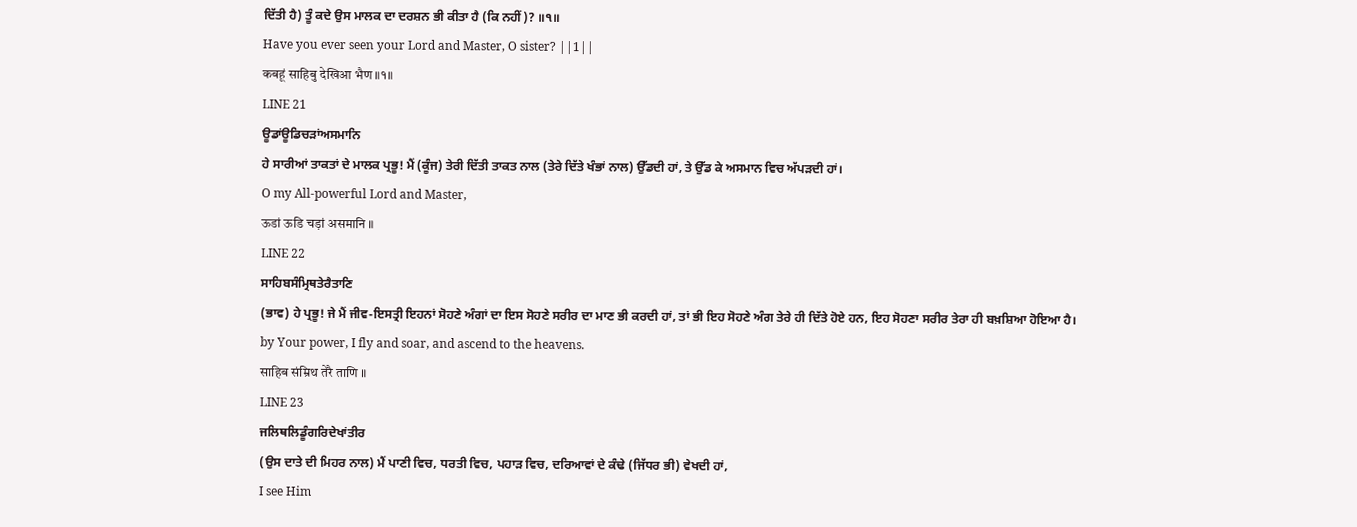ਦਿੱਤੀ ਹੈ) ਤੂੰ ਕਦੇ ਉਸ ਮਾਲਕ ਦਾ ਦਰਸ਼ਨ ਭੀ ਕੀਤਾ ਹੈ (ਕਿ ਨਹੀਂ)? ॥੧॥
Have you ever seen your Lord and Master, O sister? ||1||
कबहूं साहिबु देखिआ भैण ॥१॥
LINE 21
ਊਡਾਂਊਡਿਚੜਾਂਅਸਮਾਨਿ
ਹੇ ਸਾਰੀਆਂ ਤਾਕਤਾਂ ਦੇ ਮਾਲਕ ਪ੍ਰਭੂ! ਮੈਂ (ਕੂੰਜ) ਤੇਰੀ ਦਿੱਤੀ ਤਾਕਤ ਨਾਲ (ਤੇਰੇ ਦਿੱਤੇ ਖੰਭਾਂ ਨਾਲ) ਉੱਡਦੀ ਹਾਂ, ਤੇ ਉੱਡ ਕੇ ਅਸਮਾਨ ਵਿਚ ਅੱਪੜਦੀ ਹਾਂ।
O my All-powerful Lord and Master,
ऊडां ऊडि चड़ां असमानि ॥
LINE 22
ਸਾਹਿਬਸੰਮ੍ਰਿਥਤੇਰੈਤਾਣਿ
(ਭਾਵ) ਹੇ ਪ੍ਰਭੂ! ਜੇ ਮੈਂ ਜੀਵ-ਇਸਤ੍ਰੀ ਇਹਨਾਂ ਸੋਹਣੇ ਅੰਗਾਂ ਦਾ ਇਸ ਸੋਹਣੇ ਸਰੀਰ ਦਾ ਮਾਣ ਭੀ ਕਰਦੀ ਹਾਂ, ਤਾਂ ਭੀ ਇਹ ਸੋਹਣੇ ਅੰਗ ਤੇਰੇ ਹੀ ਦਿੱਤੇ ਹੋਏ ਹਨ, ਇਹ ਸੋਹਣਾ ਸਰੀਰ ਤੇਰਾ ਹੀ ਬਖ਼ਸ਼ਿਆ ਹੋਇਆ ਹੈ।
by Your power, I fly and soar, and ascend to the heavens.
साहिब संम्रिथ तेरै ताणि ॥
LINE 23
ਜਲਿਥਲਿਡੂੰਗਰਿਦੇਖਾਂਤੀਰ
(ਉਸ ਦਾਤੇ ਦੀ ਮਿਹਰ ਨਾਲ) ਮੈਂ ਪਾਣੀ ਵਿਚ, ਧਰਤੀ ਵਿਚ, ਪਹਾੜ ਵਿਚ, ਦਰਿਆਵਾਂ ਦੇ ਕੰਢੇ (ਜਿੱਧਰ ਭੀ) ਵੇਖਦੀ ਹਾਂ,
I see Him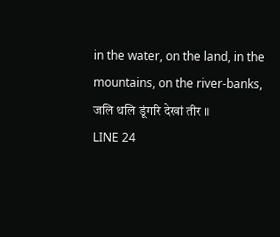in the water, on the land, in the mountains, on the river-banks,
जलि थलि डूंगरि देखां तीर ॥
LINE 24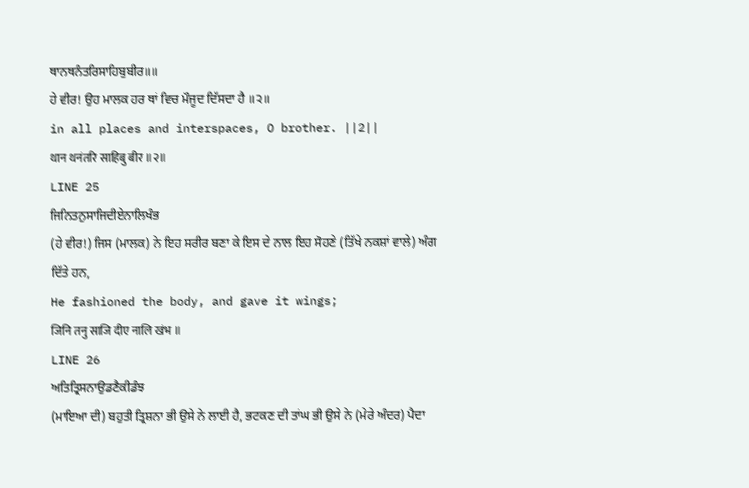ਥਾਨਥਨੰਤਰਿਸਾਹਿਬੁਬੀਰ॥॥
ਹੇ ਵੀਰ! ਉਹ ਮਾਲਕ ਹਰ ਥਾਂ ਵਿਚ ਮੌਜੂਦ ਦਿੱਸਦਾ ਹੈ ॥੨॥
in all places and interspaces, O brother. ||2||
थान थनंतरि साहिबु बीर ॥२॥
LINE 25
ਜਿਨਿਤਨੁਸਾਜਿਦੀਏਨਾਲਿਖੰਭ
(ਹੇ ਵੀਰ!) ਜਿਸ (ਮਾਲਕ) ਨੇ ਇਹ ਸਰੀਰ ਬਣਾ ਕੇ ਇਸ ਦੇ ਨਾਲ ਇਹ ਸੋਹਣੇ (ਤਿੱਖੇ ਨਕਸ਼ਾਂ ਵਾਲੇ) ਅੰਗ ਦਿੱਤੇ ਹਨ,
He fashioned the body, and gave it wings;
जिनि तनु साजि दीए नालि खंभ ॥
LINE 26
ਅਤਿਤ੍ਰਿਸਨਾਉਡਣੈਕੀਡੰਝ
(ਮਾਇਆ ਦੀ) ਬਹੁਤੀ ਤ੍ਰਿਸ਼ਨਾ ਭੀ ਉਸੇ ਨੇ ਲਾਈ ਹੈ, ਭਟਕਣ ਦੀ ਤਾਂਘ ਭੀ ਉਸੇ ਨੇ (ਮੇਰੇ ਅੰਦਰ) ਪੈਦਾ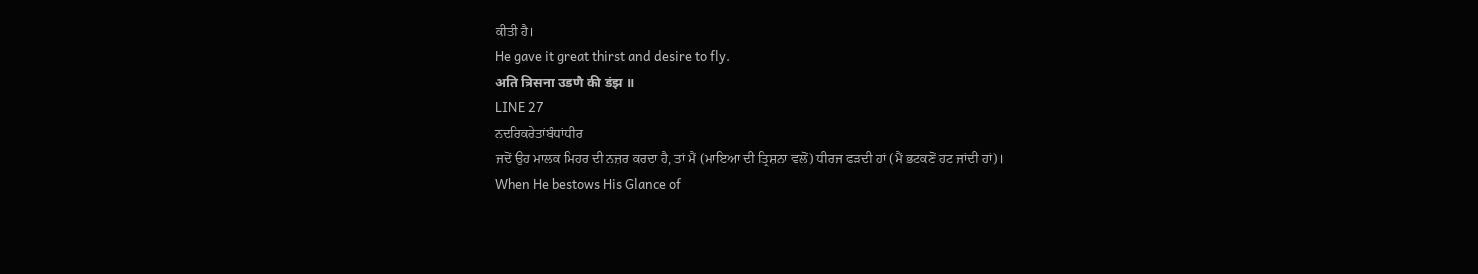ਕੀਤੀ ਹੈ।
He gave it great thirst and desire to fly.
अति त्रिसना उडणै की डंझ ॥
LINE 27
ਨਦਰਿਕਰੇਤਾਂਬੰਧਾਂਧੀਰ
ਜਦੋਂ ਉਹ ਮਾਲਕ ਮਿਹਰ ਦੀ ਨਜ਼ਰ ਕਰਦਾ ਹੈ, ਤਾਂ ਮੈਂ (ਮਾਇਆ ਦੀ ਤ੍ਰਿਸ਼ਨਾ ਵਲੋਂ) ਧੀਰਜ ਫੜਦੀ ਹਾਂ (ਮੈਂ ਭਟਕਣੋਂ ਹਟ ਜਾਂਦੀ ਹਾਂ)।
When He bestows His Glance of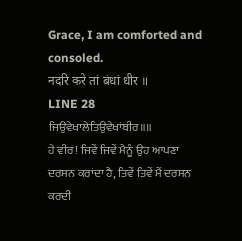Grace, I am comforted and consoled.
नदरि करे तां बंधां धीर ॥
LINE 28
ਜਿਉਵੇਖਾਲੇਤਿਉਵੇਖਾਂਬੀਰ॥॥
ਹੇ ਵੀਰ! ਜਿਵੇਂ ਜਿਵੇਂ ਮੈਨੂੰ ਉਹ ਆਪਣਾ ਦਰਸਨ ਕਰਾਂਦਾ ਹੈ, ਤਿਵੇਂ ਤਿਵੇਂ ਮੈਂ ਦਰਸਨ ਕਰਦੀ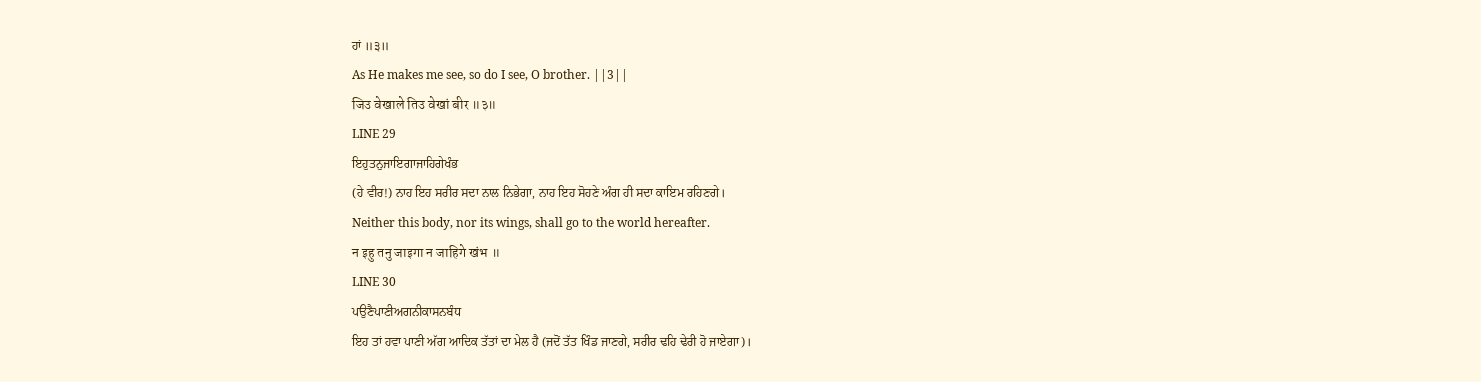ਹਾਂ ॥੩॥
As He makes me see, so do I see, O brother. ||3||
जिउ वेखाले तिउ वेखां बीर ॥३॥
LINE 29
ਇਹੁਤਨੁਜਾਇਗਾਜਾਹਿਗੇਖੰਭ
(ਹੇ ਵੀਰ!) ਨਾਹ ਇਹ ਸਰੀਰ ਸਦਾ ਨਾਲ ਨਿਭੇਗਾ, ਨਾਹ ਇਹ ਸੋਹਣੇ ਅੰਗ ਹੀ ਸਦਾ ਕਾਇਮ ਰਹਿਣਗੇ।
Neither this body, nor its wings, shall go to the world hereafter.
न इहु तनु जाइगा न जाहिगे खंभ ॥
LINE 30
ਪਉਣੈਪਾਣੀਅਗਨੀਕਾਸਨਬੰਧ
ਇਹ ਤਾਂ ਹਵਾ ਪਾਣੀ ਅੱਗ ਆਦਿਕ ਤੱਤਾਂ ਦਾ ਮੇਲ ਹੈ (ਜਦੋਂ ਤੱਤ ਖਿੰਡ ਜਾਣਗੇ, ਸਰੀਰ ਢਹਿ ਢੇਰੀ ਹੋ ਜਾਏਗਾ)।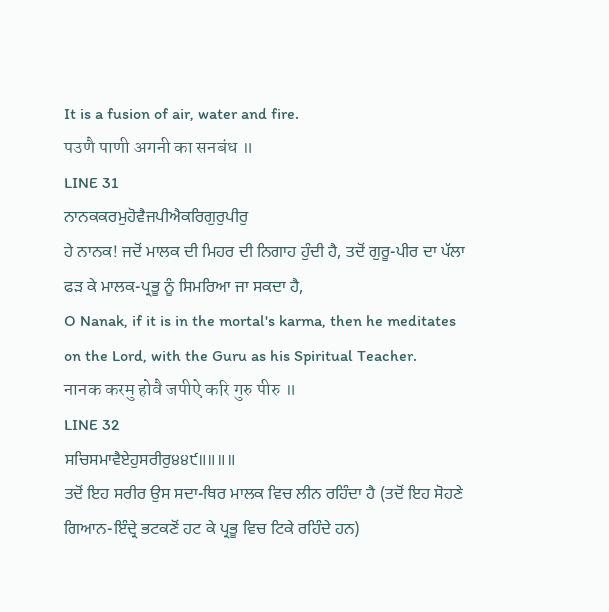It is a fusion of air, water and fire.
पउणै पाणी अगनी का सनबंध ॥
LINE 31
ਨਾਨਕਕਰਮੁਹੋਵੈਜਪੀਐਕਰਿਗੁਰੁਪੀਰੁ
ਹੇ ਨਾਨਕ! ਜਦੋਂ ਮਾਲਕ ਦੀ ਮਿਹਰ ਦੀ ਨਿਗਾਹ ਹੁੰਦੀ ਹੈ, ਤਦੋਂ ਗੁਰੂ-ਪੀਰ ਦਾ ਪੱਲਾ ਫੜ ਕੇ ਮਾਲਕ-ਪ੍ਰਭੂ ਨੂੰ ਸਿਮਰਿਆ ਜਾ ਸਕਦਾ ਹੈ,
O Nanak, if it is in the mortal's karma, then he meditates on the Lord, with the Guru as his Spiritual Teacher.
नानक करमु होवै जपीऐ करि गुरु पीरु ॥
LINE 32
ਸਚਿਸਮਾਵੈਏਹੁਸਰੀਰੁ੪੪੯॥॥॥॥
ਤਦੋਂ ਇਹ ਸਰੀਰ ਉਸ ਸਦਾ-ਥਿਰ ਮਾਲਕ ਵਿਚ ਲੀਨ ਰਹਿੰਦਾ ਹੈ (ਤਦੋਂ ਇਹ ਸੋਹਣੇ ਗਿਆਨ-ਇੰਦ੍ਰੇ ਭਟਕਣੋਂ ਹਟ ਕੇ ਪ੍ਰਭੂ ਵਿਚ ਟਿਕੇ ਰਹਿੰਦੇ ਹਨ)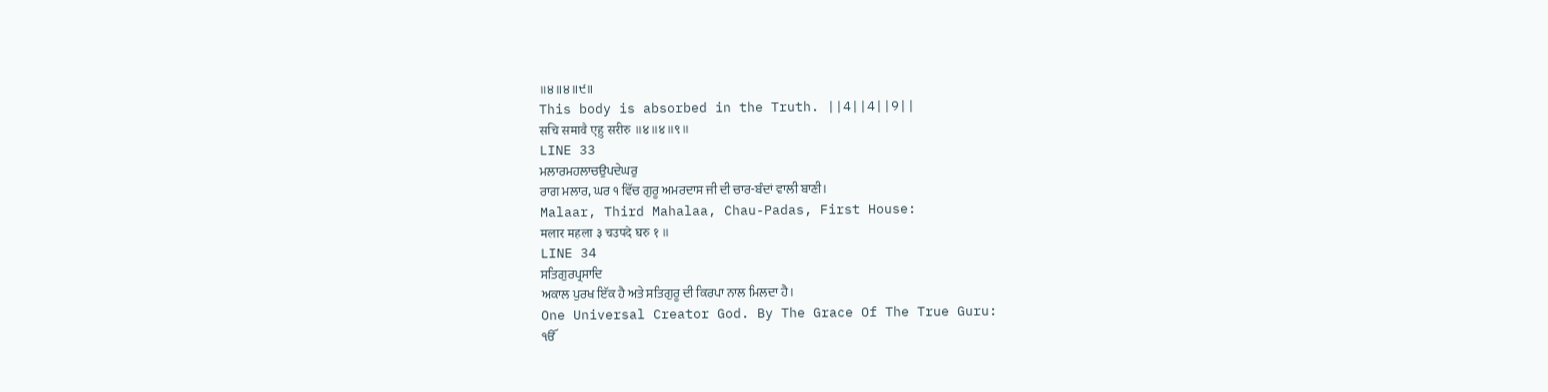॥੪॥੪॥੯॥
This body is absorbed in the Truth. ||4||4||9||
सचि समावै एहु सरीरु ॥४॥४॥९॥
LINE 33
ਮਲਾਰਮਹਲਾਚਉਪਦੇਘਰੁ
ਰਾਗ ਮਲਾਰ, ਘਰ ੧ ਵਿੱਚ ਗੁਰੂ ਅਮਰਦਾਸ ਜੀ ਦੀ ਚਾਰ-ਬੰਦਾਂ ਵਾਲੀ ਬਾਣੀ।
Malaar, Third Mahalaa, Chau-Padas, First House:
मलार महला ३ चउपदे घरु १ ॥
LINE 34
ਸਤਿਗੁਰਪ੍ਰਸਾਦਿ
ਅਕਾਲ ਪੁਰਖ ਇੱਕ ਹੈ ਅਤੇ ਸਤਿਗੁਰੂ ਦੀ ਕਿਰਪਾ ਨਾਲ ਮਿਲਦਾ ਹੈ।
One Universal Creator God. By The Grace Of The True Guru:
ੴ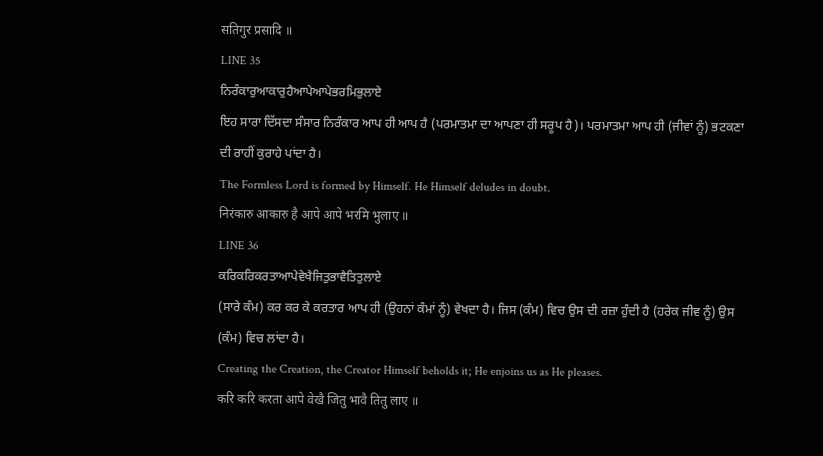सतिगुर प्रसादि ॥
LINE 35
ਨਿਰੰਕਾਰੁਆਕਾਰੁਹੈਆਪੇਆਪੇਭਰਮਿਭੁਲਾਏ
ਇਹ ਸਾਰਾ ਦਿੱਸਦਾ ਸੰਸਾਰ ਨਿਰੰਕਾਰ ਆਪ ਹੀ ਆਪ ਹੈ (ਪਰਮਾਤਮਾ ਦਾ ਆਪਣਾ ਹੀ ਸਰੂਪ ਹੈ)। ਪਰਮਾਤਮਾ ਆਪ ਹੀ (ਜੀਵਾਂ ਨੂੰ) ਭਟਕਣਾ ਦੀ ਰਾਹੀਂ ਕੁਰਾਹੇ ਪਾਂਦਾ ਹੈ।
The Formless Lord is formed by Himself. He Himself deludes in doubt.
निरंकारु आकारु है आपे आपे भरमि भुलाए ॥
LINE 36
ਕਰਿਕਰਿਕਰਤਾਆਪੇਵੇਖੈਜਿਤੁਭਾਵੈਤਿਤੁਲਾਏ
(ਸਾਰੇ ਕੰਮ) ਕਰ ਕਰ ਕੇ ਕਰਤਾਰ ਆਪ ਹੀ (ਉਹਨਾਂ ਕੰਮਾਂ ਨੂੰ) ਵੇਖਦਾ ਹੈ। ਜਿਸ (ਕੰਮ) ਵਿਚ ਉਸ ਦੀ ਰਜ਼ਾ ਹੁੰਦੀ ਹੈ (ਹਰੇਕ ਜੀਵ ਨੂੰ) ਉਸ (ਕੰਮ) ਵਿਚ ਲਾਂਦਾ ਹੈ।
Creating the Creation, the Creator Himself beholds it; He enjoins us as He pleases.
करि करि करता आपे वेखै जितु भावै तितु लाए ॥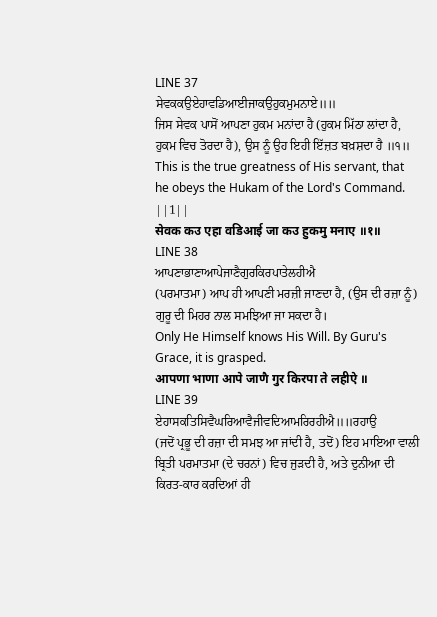LINE 37
ਸੇਵਕਕਉਏਹਾਵਡਿਆਈਜਾਕਉਹੁਕਮੁਮਨਾਏ॥॥
ਜਿਸ ਸੇਵਕ ਪਾਸੋਂ ਆਪਣਾ ਹੁਕਮ ਮਨਾਂਦਾ ਹੈ (ਹੁਕਮ ਮਿੱਠਾ ਲਾਂਦਾ ਹੈ, ਹੁਕਮ ਵਿਚ ਤੋਰਦਾ ਹੈ), ਉਸ ਨੂੰ ਉਹ ਇਹੀ ਇੱਜ਼ਤ ਬਖ਼ਸ਼ਦਾ ਹੈ ॥੧॥
This is the true greatness of His servant, that he obeys the Hukam of the Lord's Command. ||1||
सेवक कउ एहा वडिआई जा कउ हुकमु मनाए ॥१॥
LINE 38
ਆਪਣਾਭਾਣਾਆਪੇਜਾਣੈਗੁਰਕਿਰਪਾਤੇਲਹੀਐ
(ਪਰਮਾਤਮਾ) ਆਪ ਹੀ ਆਪਣੀ ਮਰਜ਼ੀ ਜਾਣਦਾ ਹੈ, (ਉਸ ਦੀ ਰਜ਼ਾ ਨੂੰ) ਗੁਰੂ ਦੀ ਮਿਹਰ ਨਾਲ ਸਮਝਿਆ ਜਾ ਸਕਦਾ ਹੈ।
Only He Himself knows His Will. By Guru's Grace, it is grasped.
आपणा भाणा आपे जाणै गुर किरपा ते लहीऐ ॥
LINE 39
ਏਹਾਸਕਤਿਸਿਵੈਘਰਿਆਵੈਜੀਵਦਿਆਮਰਿਰਹੀਐ॥॥ਰਹਾਉ
(ਜਦੋਂ ਪ੍ਰਭੂ ਦੀ ਰਜ਼ਾ ਦੀ ਸਮਝ ਆ ਜਾਂਦੀ ਹੈ, ਤਦੋਂ) ਇਹ ਮਾਇਆ ਵਾਲੀ ਬ੍ਰਿਤੀ ਪਰਮਾਤਮਾ (ਦੇ ਚਰਨਾਂ) ਵਿਚ ਜੁੜਦੀ ਹੈ, ਅਤੇ ਦੁਨੀਆ ਦੀ ਕਿਰਤ-ਕਾਰ ਕਰਦਿਆਂ ਹੀ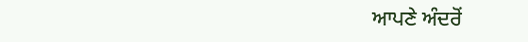ਆਪਣੇ ਅੰਦਰੋਂ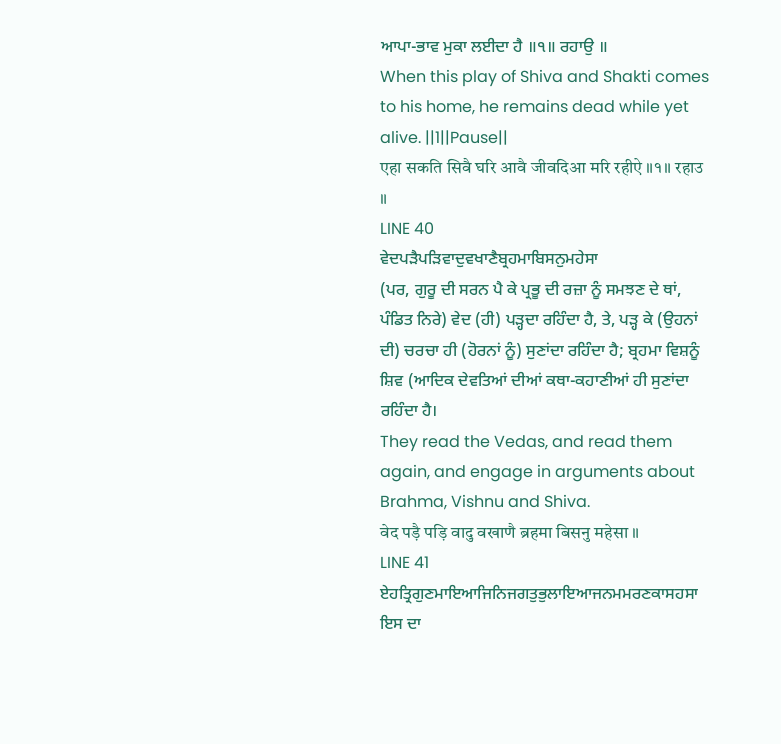ਆਪਾ-ਭਾਵ ਮੁਕਾ ਲਈਦਾ ਹੈ ॥੧॥ ਰਹਾਉ ॥
When this play of Shiva and Shakti comes to his home, he remains dead while yet alive. ||1||Pause||
एहा सकति सिवै घरि आवै जीवदिआ मरि रहीऐ ॥१॥ रहाउ ॥
LINE 40
ਵੇਦਪੜੈਪੜਿਵਾਦੁਵਖਾਣੈਬ੍ਰਹਮਾਬਿਸਨੁਮਹੇਸਾ
(ਪਰ, ਗੁਰੂ ਦੀ ਸਰਨ ਪੈ ਕੇ ਪ੍ਰਭੂ ਦੀ ਰਜ਼ਾ ਨੂੰ ਸਮਝਣ ਦੇ ਥਾਂ, ਪੰਡਿਤ ਨਿਰੇ) ਵੇਦ (ਹੀ) ਪੜ੍ਹਦਾ ਰਹਿੰਦਾ ਹੈ, ਤੇ, ਪੜ੍ਹ ਕੇ (ਉਹਨਾਂ ਦੀ) ਚਰਚਾ ਹੀ (ਹੋਰਨਾਂ ਨੂੰ) ਸੁਣਾਂਦਾ ਰਹਿੰਦਾ ਹੈ; ਬ੍ਰਹਮਾ ਵਿਸ਼ਨੂੰ ਸ਼ਿਵ (ਆਦਿਕ ਦੇਵਤਿਆਂ ਦੀਆਂ ਕਥਾ-ਕਹਾਣੀਆਂ ਹੀ ਸੁਣਾਂਦਾ ਰਹਿੰਦਾ ਹੈ।
They read the Vedas, and read them again, and engage in arguments about Brahma, Vishnu and Shiva.
वेद पड़ै पड़ि वादु वखाणै ब्रहमा बिसनु महेसा ॥
LINE 41
ਏਹਤ੍ਰਿਗੁਣਮਾਇਆਜਿਨਿਜਗਤੁਭੁਲਾਇਆਜਨਮਮਰਣਕਾਸਹਸਾ
ਇਸ ਦਾ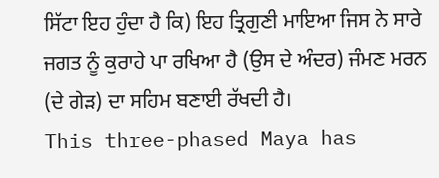ਸਿੱਟਾ ਇਹ ਹੁੰਦਾ ਹੈ ਕਿ) ਇਹ ਤ੍ਰਿਗੁਣੀ ਮਾਇਆ ਜਿਸ ਨੇ ਸਾਰੇ ਜਗਤ ਨੂੰ ਕੁਰਾਹੇ ਪਾ ਰਖਿਆ ਹੈ (ਉਸ ਦੇ ਅੰਦਰ) ਜੰਮਣ ਮਰਨ (ਦੇ ਗੇੜ) ਦਾ ਸਹਿਮ ਬਣਾਈ ਰੱਖਦੀ ਹੈ।
This three-phased Maya has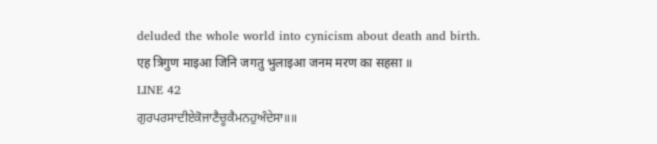deluded the whole world into cynicism about death and birth.
एह त्रिगुण माइआ जिनि जगतु भुलाइआ जनम मरण का सहसा ॥
LINE 42
ਗੁਰਪਰਸਾਦੀਏਕੋਜਾਣੈਚੂਕੈਮਨਹੁਅੰਦੇਸਾ॥॥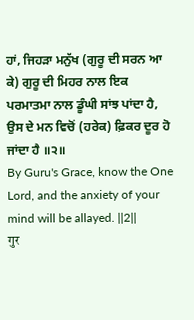ਹਾਂ, ਜਿਹੜਾ ਮਨੁੱਖ (ਗੁਰੂ ਦੀ ਸਰਨ ਆ ਕੇ) ਗੁਰੂ ਦੀ ਮਿਹਰ ਨਾਲ ਇਕ ਪਰਮਾਤਮਾ ਨਾਲ ਡੂੰਘੀ ਸਾਂਝ ਪਾਂਦਾ ਹੈ, ਉਸ ਦੇ ਮਨ ਵਿਚੋਂ (ਹਰੇਕ) ਫ਼ਿਕਰ ਦੂਰ ਹੋ ਜਾਂਦਾ ਹੈ ॥੨॥
By Guru's Grace, know the One Lord, and the anxiety of your mind will be allayed. ||2||
गुर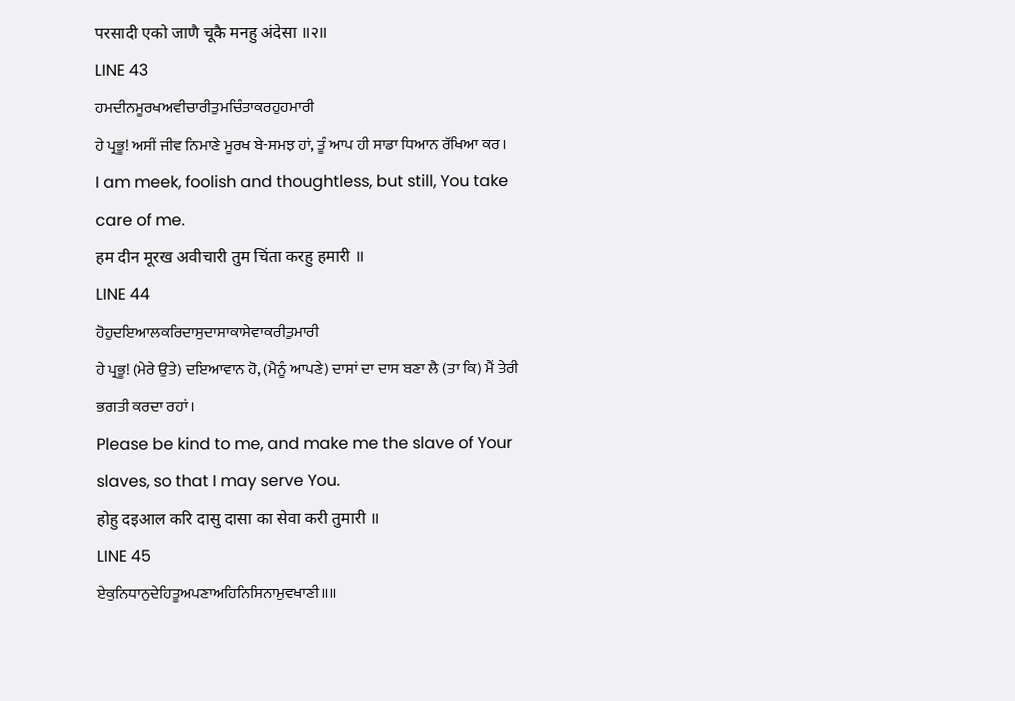परसादी एको जाणै चूकै मनहु अंदेसा ॥२॥
LINE 43
ਹਮਦੀਨਮੂਰਖਅਵੀਚਾਰੀਤੁਮਚਿੰਤਾਕਰਹੁਹਮਾਰੀ
ਹੇ ਪ੍ਰਭੂ! ਅਸੀਂ ਜੀਵ ਨਿਮਾਣੇ ਮੂਰਖ ਬੇ-ਸਮਝ ਹਾਂ, ਤੂੰ ਆਪ ਹੀ ਸਾਡਾ ਧਿਆਨ ਰੱਖਿਆ ਕਰ।
I am meek, foolish and thoughtless, but still, You take care of me.
हम दीन मूरख अवीचारी तुम चिंता करहु हमारी ॥
LINE 44
ਹੋਹੁਦਇਆਲਕਰਿਦਾਸੁਦਾਸਾਕਾਸੇਵਾਕਰੀਤੁਮਾਰੀ
ਹੇ ਪ੍ਰਭੂ! (ਮੇਰੇ ਉਤੇ) ਦਇਆਵਾਨ ਹੋ, (ਮੈਨੂੰ ਆਪਣੇ) ਦਾਸਾਂ ਦਾ ਦਾਸ ਬਣਾ ਲੈ (ਤਾ ਕਿ) ਮੈਂ ਤੇਰੀ ਭਗਤੀ ਕਰਦਾ ਰਹਾਂ।
Please be kind to me, and make me the slave of Your slaves, so that I may serve You.
होहु दइआल करि दासु दासा का सेवा करी तुमारी ॥
LINE 45
ਏਕੁਨਿਧਾਨੁਦੇਹਿਤੂਅਪਣਾਅਹਿਨਿਸਿਨਾਮੁਵਖਾਣੀ॥॥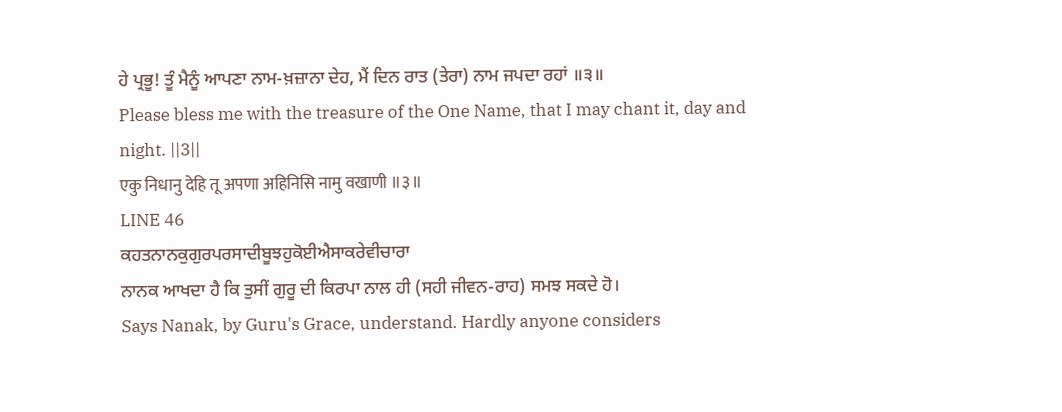ਹੇ ਪ੍ਰਭੂ! ਤੂੰ ਮੈਨੂੰ ਆਪਣਾ ਨਾਮ-ਖ਼ਜ਼ਾਨਾ ਦੇਹ, ਮੈਂ ਦਿਨ ਰਾਤ (ਤੇਰਾ) ਨਾਮ ਜਪਦਾ ਰਹਾਂ ॥੩॥
Please bless me with the treasure of the One Name, that I may chant it, day and night. ||3||
एकु निधानु देहि तू अपणा अहिनिसि नामु वखाणी ॥३॥
LINE 46
ਕਹਤਨਾਨਕੁਗੁਰਪਰਸਾਦੀਬੂਝਹੁਕੋਈਐਸਾਕਰੇਵੀਚਾਰਾ
ਨਾਨਕ ਆਖਦਾ ਹੈ ਕਿ ਤੁਸੀਂ ਗੁਰੂ ਦੀ ਕਿਰਪਾ ਨਾਲ ਹੀ (ਸਹੀ ਜੀਵਨ-ਰਾਹ) ਸਮਝ ਸਕਦੇ ਹੋ।
Says Nanak, by Guru's Grace, understand. Hardly anyone considers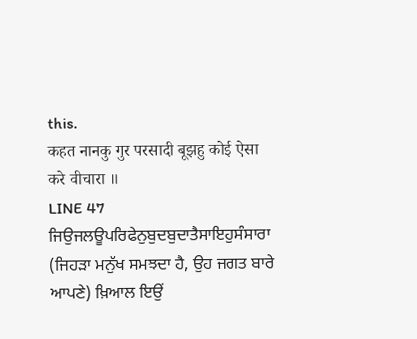this.
कहत नानकु गुर परसादी बूझहु कोई ऐसा करे वीचारा ॥
LINE 47
ਜਿਉਜਲਊਪਰਿਫੇਨੁਬੁਦਬੁਦਾਤੈਸਾਇਹੁਸੰਸਾਰਾ
(ਜਿਹੜਾ ਮਨੁੱਖ ਸਮਝਦਾ ਹੈ, ਉਹ ਜਗਤ ਬਾਰੇ ਆਪਣੇ) ਖ਼ਿਆਲ ਇਉਂ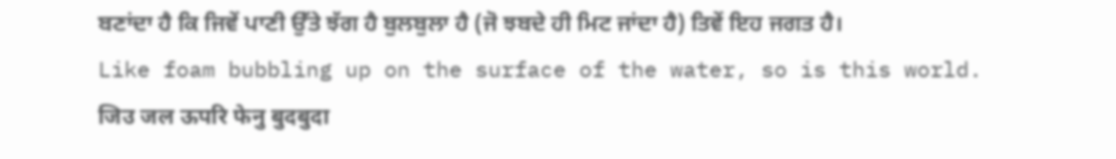ਬਣਾਂਦਾ ਹੈ ਕਿ ਜਿਵੇਂ ਪਾਣੀ ਉੱਤੇ ਝੱਗ ਹੈ ਬੁਲਬੁਲਾ ਹੈ (ਜੋ ਝਬਦੇ ਹੀ ਮਿਟ ਜਾਂਦਾ ਹੈ) ਤਿਵੇਂ ਇਹ ਜਗਤ ਹੈ।
Like foam bubbling up on the surface of the water, so is this world.
जिउ जल ऊपरि फेनु बुदबुदा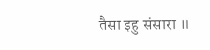तैसा इहु संसारा ॥